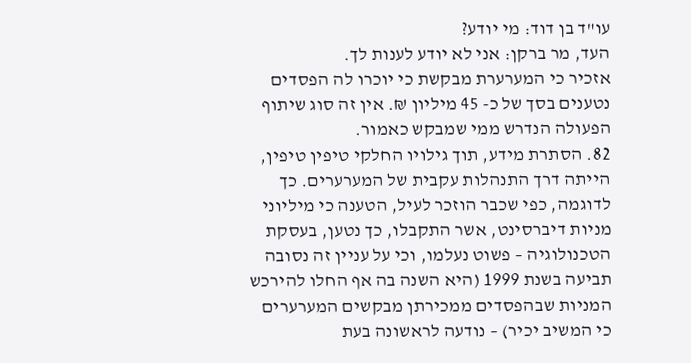עו"ד בן דוד: מי יודע?
העד, מר ברקן: אני לא יודע לענות לך.
אזכיר כי המערערת מבקשת כי יוכרו לה הפסדים נטענים בסך של כ- 45 מיליון ₪. אין זה סוג שיתוף הפעולה הנדרש ממי שמבקש כאמור.
82. הסתרת מידע, תוך גילויו החלקי טיפין טיפין, הייתה דרך התנהלות עקבית של המערערים. כך לדוגמה, כפי שכבר הוזכר לעיל, הטענה כי מיליוני מניות דיברסינט, אשר התקבלו, כך נטען, בעסקת הטכנולוגיה – פשוט נעלמו, וכי על עניין זה נסובה תביעה בשנת 1999 (היא השנה בה אף החלו להירכש המניות שבהפסדים ממכירתן מבקשים המערערים כי המשיב יכיר) – נודעה לראשונה בעת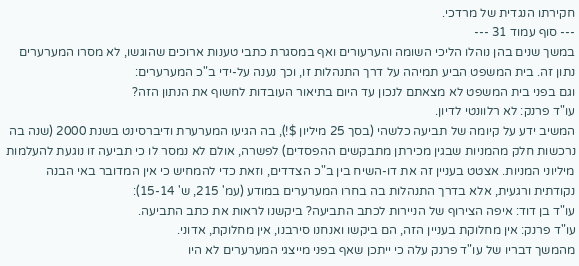חקירתו הנגדית של מרדכי.
--- סוף עמוד 31 ---
במשך שנים בהן נוהלו הליכי השומה והערעורים ואף במסגרת כתבי טענות ארוכים שהוגשו, לא מסרו המערערים נתון זה. בית המשפט הביע תמיהה על דרך התנהלות זו, וכך נענה על-ידי ב"כ המערערים:
וגם בפני בית המשפט לא מצאתם לנכון עד היום בתיאור העובדות לחשוף את הנתון הזה?
עו"ד פרנק: לא רלוונטי לדיון.
המשיב ידע על קיומה של תביעה כלשהי (בסך 25 מיליון $!), בה הגיעו המערערת ודיברסינט בשנת 2000 (שנה בה נרכשות חלק מהמניות שבגין מכירתן מתבקשים ההפסדים) לפשרה, אולם לא נמסר לו כי תביעה זו נוגעת להעלמות מיליוני המניות. אצטט בעניין זה את דו-השיח בין ב"כ הצדדים, וזאת כדי להמחיש כי אין המדובר באי הבנה נקודתית ורגעית, אלא בדרך התנהלות בה בחרו המערערים במודע (עמ' 215, ש' 15-14):
עו"ד בן דוד: איפה הצירוף של הניירות לכתב התביעה? ביקשנו לראות את כתב התביעה.
עו"ד פרנק: אין מחלוקת בעניין הזה, הם ביקשו ואנחנו סירבנו, אין מחלוקת, אדוני.
מהמשך דבריו של עו"ד פרנק עלה כי ייתכן שאף בפני מייצגי המערערים לא היו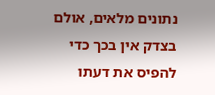נתונים מלאים, אולם בצדק אין בכך כדי להפיס את דעתו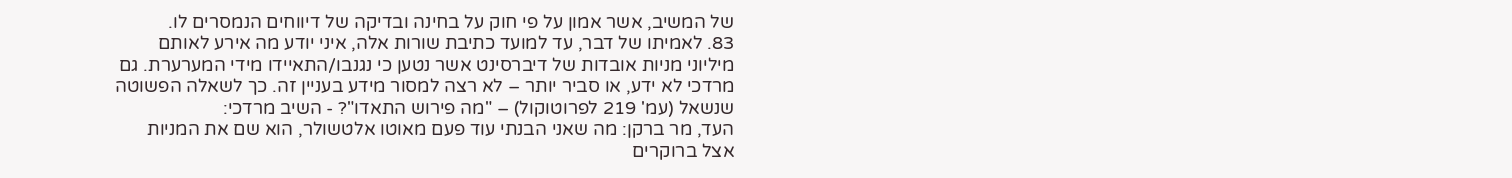של המשיב, אשר אמון על פי חוק על בחינה ובדיקה של דיווחים הנמסרים לו.
83. לאמיתו של דבר, עד למועד כתיבת שורות אלה, איני יודע מה אירע לאותם מיליוני מניות אובדות של דיברסינט אשר נטען כי נגנבו/התאיידו מידי המערערת. גם מרדכי לא ידע, או סביר יותר – לא רצה למסור מידע בעניין זה. כך לשאלה הפשוטה שנשאל (עמ' 219 לפרוטוקול) – "מה פירוש התאדו"? - השיב מרדכי:
העד, מר ברקן: מה שאני הבנתי עוד פעם מאוטו אלטשולר, הוא שם את המניות אצל ברוקרים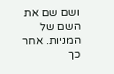ושם שם את השם של המניות. אחר כך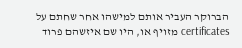הברוקר העביר אותם למישהו אחר שחתם על certificates מזויף או, היו שם איזשהם פרוד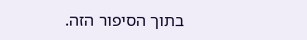בתוך הסיפור הזה.